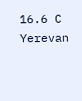16.6 C
Yerevan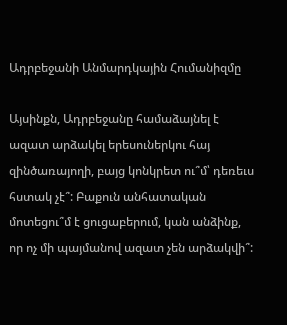Ադրբեջանի Անմարդկային Հումանիզմը

Այսինքն, Ադրբեջանը համաձայնել է ազատ արձակել երեսուներկու հայ զինծառայողի, բայց կոնկրետ ու՞մ՝ դեռեւս հստակ չէ՞: Բաքուն անհատական մոտեցու՞մ է ցուցաբերում, կան անձինք, որ ոչ մի պայմանով ազատ չեն արձակվի՞: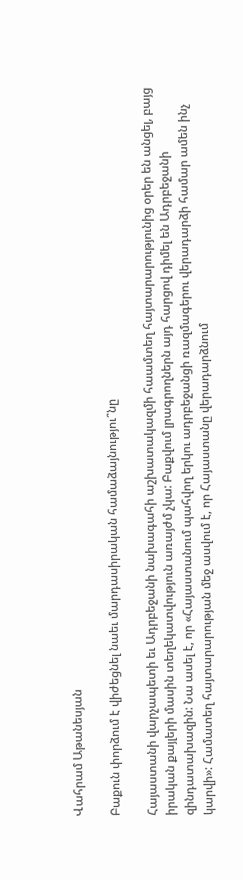Վահրամ Աթանեսյան

Բաքուն փորձում է վիժեցնել նաեւ մարդասիրական համաձայնությու՞նը

Հայաստանի վարչապետի եւ Ադրբեջանի նախագահի աշխատակազմի հաամտեղ հայտարարությունից օրեր են անցել, բայց իրական քայլերի մասին տեղեկատվություն առայժմ չկա: Բաքվում լրագրողներն այդ հարցով դիմել են Ադրբեջանի զինդատախազին: Նա ասել է, որ «Հայաստանում պահվող երկու ադրբեջանցի ռազմագերու վերադարձի համար ամեն ինչ կարվի»: Համատեղ հայտարարության մեջ ասվում է, որ Հայաստանը վերադարձնում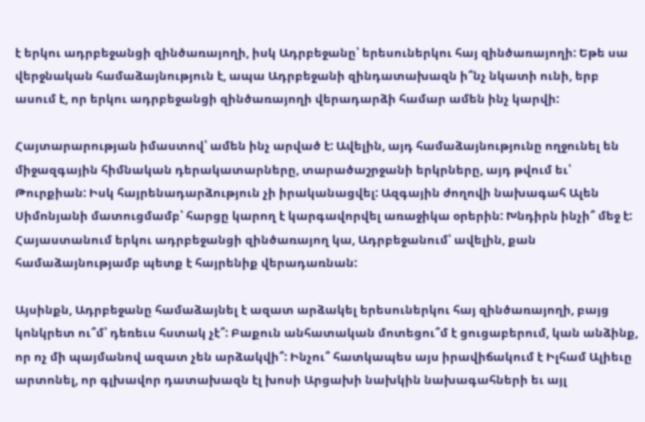է երկու ադրբեջանցի զինծառայողի, իսկ Ադրբեջանը՝ երեսուներկու հայ զինծառայողի: Եթե սա վերջնական համաձայնություն է, ապա Ադրբեջանի զինդատախազն ի՞նչ նկատի ունի, երբ ասում է, որ երկու ադրբեջանցի զինծառայողի վերադարձի համար ամեն ինչ կարվի:

Հայտարարության իմաստով՝ ամեն ինչ արված է: Ավելին, այդ համաձայնությունը ողջունել են միջազգային հիմնական դերակատարները, տարածաշրջանի երկրները, այդ թվում եւ՝ Թուրքիան: Իսկ հայրենադարձություն չի իրականացվել: Ազգային ժողովի նախագահ Ալեն Սիմոնյանի մատուցմամբ՝ հարցը կարող է կարգավորվել առաջիկա օրերին: Խնդիրն ինչի՞ մեջ է: Հայաստանում երկու ադրբեջանցի զինծառայող կա, Ադրբեջանում՝ ավելին, քան համաձայնությամբ պետք է հայրենիք վերադառնան:

Այսինքն, Ադրբեջանը համաձայնել է ազատ արձակել երեսուներկու հայ զինծառայողի, բայց կոնկրետ ու՞մ՝ դեռեւս հստակ չէ՞: Բաքուն անհատական մոտեցու՞մ է ցուցաբերում, կան անձինք, որ ոչ մի պայմանով ազատ չեն արձակվի՞: Ինչու՞ հատկապես այս իրավիճակում է Իլհամ Ալիեւը արտոնել, որ գլխավոր դատախազն էլ խոսի Արցախի նախկին նախագահների եւ այլ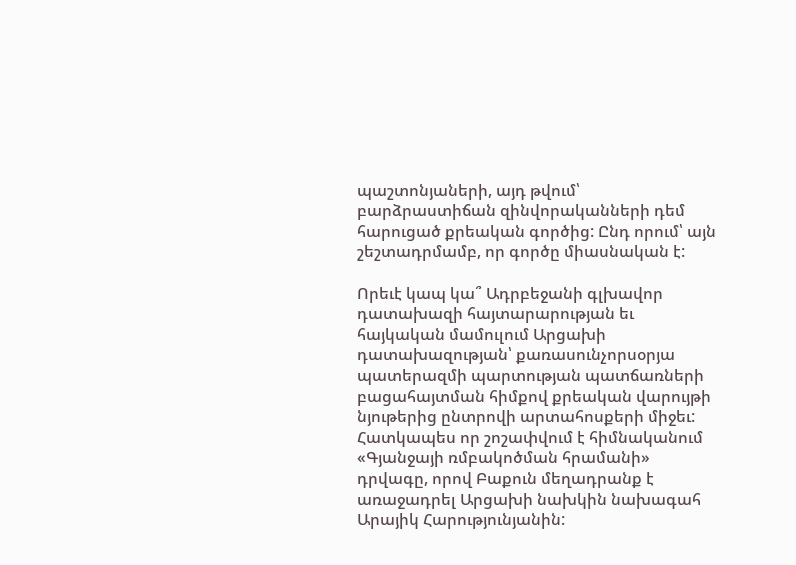պաշտոնյաների, այդ թվում՝ բարձրաստիճան զինվորականների դեմ հարուցած քրեական գործից: Ընդ որում՝ այն շեշտադրմամբ, որ գործը միասնական է:

Որեւէ կապ կա՞ Ադրբեջանի գլխավոր դատախազի հայտարարության եւ հայկական մամուլում Արցախի դատախազության՝ քառասունչորսօրյա պատերազմի պարտության պատճառների բացահայտման հիմքով քրեական վարույթի նյութերից ընտրովի արտահոսքերի միջեւ: Հատկապես որ շոշափվում է հիմնականում «Գյանջայի ռմբակոծման հրամանի» դրվագը, որով Բաքուն մեղադրանք է առաջադրել Արցախի նախկին նախագահ Արայիկ Հարությունյանին: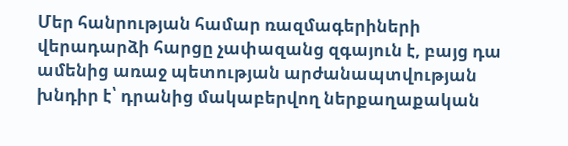Մեր հանրության համար ռազմագերիների վերադարձի հարցը չափազանց զգայուն է, բայց դա ամենից առաջ պետության արժանապտվության խնդիր է՝ դրանից մակաբերվող ներքաղաքական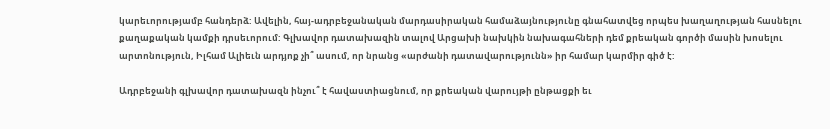կարեւորությամբ հանդերձ: Ավելին, հայ-ադրբեջանական մարդասիրական համաձայնությունը գնահատվեց որպես խաղաղության հասնելու քաղաքական կամքի դրսեւորում: Գլխավոր դատախազին տալով Արցախի նախկին նախագահների դեմ քրեական գործի մասին խոսելու արտոնություն, Իլհամ Ալիեւն արդյոք չի՞ ասում, որ նրանց «արժանի դատավարությունն» իր համար կարմիր գիծ է:

Ադրբեջանի գլխավոր դատախազն ինչու՞ է հավաստիացնում, որ քրեական վարույթի ընթացքի եւ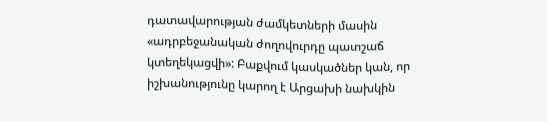դատավարության ժամկետների մասին «ադրբեջանական ժողովուրդը պատշաճ կտեղեկացվի»: Բաքվում կասկածներ կան, որ իշխանությունը կարող է Արցախի նախկին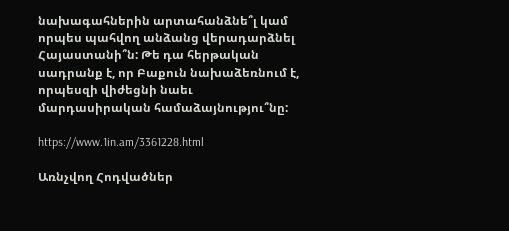նախագահներին արտահանձնե՞լ կամ որպես պահվող անձանց վերադարձնել Հայաստանի՞ն: Թե դա հերթական սադրանք է, որ Բաքուն նախաձեռնում է, որպեսզի վիժեցնի նաեւ մարդասիրական համաձայնությու՞նը:

https://www.1in.am/3361228.html

Առնչվող Հոդվածներ